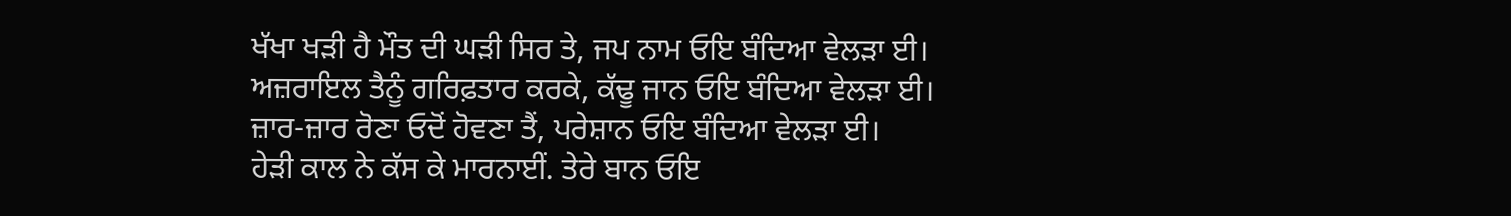ਖੱਖਾ ਖੜੀ ਹੈ ਮੌਤ ਦੀ ਘੜੀ ਸਿਰ ਤੇ, ਜਪ ਨਾਮ ਓਇ ਬੰਦਿਆ ਵੇਲੜਾ ਈ।
ਅਜ਼ਰਾਇਲ ਤੈਨੂੰ ਗਰਿਫ਼ਤਾਰ ਕਰਕੇ, ਕੱਢੂ ਜਾਨ ਓਇ ਬੰਦਿਆ ਵੇਲੜਾ ਈ।
ਜ਼ਾਰ-ਜ਼ਾਰ ਰੋਣਾ ਓਦੋਂ ਹੋਵਣਾ ਤੈਂ, ਪਰੇਸ਼ਾਨ ਓਇ ਬੰਦਿਆ ਵੇਲੜਾ ਈ।
ਹੇੜੀ ਕਾਲ ਨੇ ਕੱਸ ਕੇ ਮਾਰਨਾਈਂ. ਤੇਰੇ ਬਾਨ ਓਇ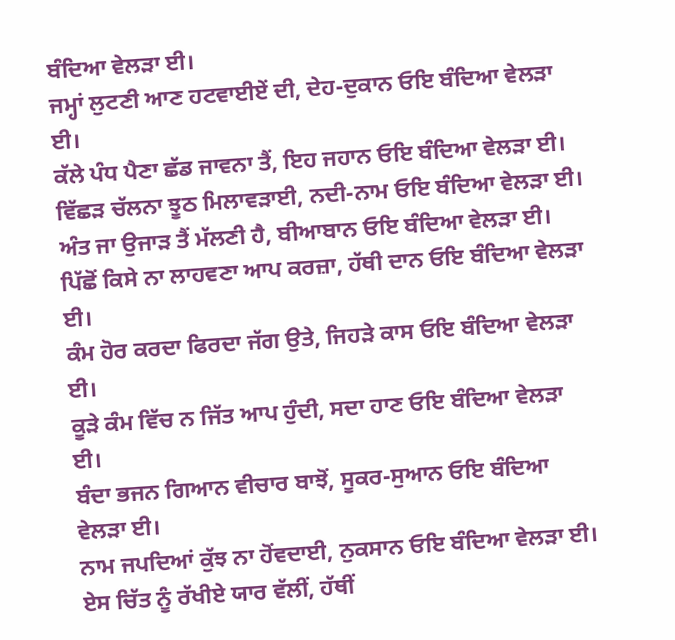ਬੰਦਿਆ ਵੇਲੜਾ ਈ।
ਜਮ੍ਹਾਂ ਲੁਟਣੀ ਆਣ ਹਟਵਾਈਏਂ ਦੀ, ਦੇਹ-ਦੁਕਾਨ ਓਇ ਬੰਦਿਆ ਵੇਲੜਾ ਈ।
ਕੱਲੇ ਪੰਧ ਪੈਣਾ ਛੱਡ ਜਾਵਨਾ ਤੈਂ, ਇਹ ਜਹਾਨ ਓਇ ਬੰਦਿਆ ਵੇਲੜਾ ਈ।
ਵਿੱਛੜ ਚੱਲਨਾ ਝੂਠ ਮਿਲਾਵੜਾਈ, ਨਦੀ-ਨਾਮ ਓਇ ਬੰਦਿਆ ਵੇਲੜਾ ਈ।
ਅੰਤ ਜਾ ਉਜਾੜ ਤੈਂ ਮੱਲਣੀ ਹੈ, ਬੀਆਬਾਨ ਓਇ ਬੰਦਿਆ ਵੇਲੜਾ ਈ।
ਪਿੱਛੋਂ ਕਿਸੇ ਨਾ ਲਾਹਵਣਾ ਆਪ ਕਰਜ਼ਾ, ਹੱਥੀ ਦਾਨ ਓਇ ਬੰਦਿਆ ਵੇਲੜਾ ਈ।
ਕੰਮ ਹੋਰ ਕਰਦਾ ਫਿਰਦਾ ਜੱਗ ਉਤੇ, ਜਿਹੜੇ ਕਾਸ ਓਇ ਬੰਦਿਆ ਵੇਲੜਾ ਈ।
ਕੂੜੇ ਕੰਮ ਵਿੱਚ ਨ ਜਿੱਤ ਆਪ ਹੁੰਦੀ, ਸਦਾ ਹਾਣ ਓਇ ਬੰਦਿਆ ਵੇਲੜਾ ਈ।
ਬੰਦਾ ਭਜਨ ਗਿਆਨ ਵੀਚਾਰ ਬਾਝੋਂ, ਸੂਕਰ-ਸੁਆਨ ਓਇ ਬੰਦਿਆ ਵੇਲੜਾ ਈ।
ਨਾਮ ਜਪਦਿਆਂ ਕੁੱਝ ਨਾ ਹੋਂਵਦਾਈ, ਨੁਕਸਾਨ ਓਇ ਬੰਦਿਆ ਵੇਲੜਾ ਈ।
ਏਸ ਚਿੱਤ ਨੂੰ ਰੱਖੀਏ ਯਾਰ ਵੱਲੀਂ, ਹੱਥੀਂ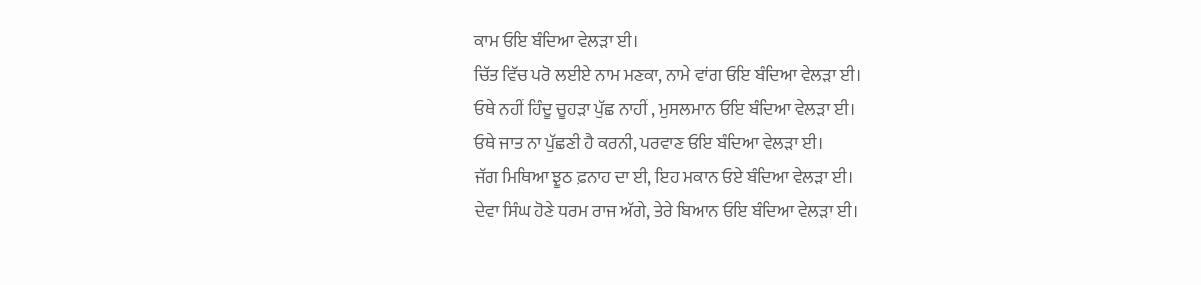ਕਾਮ ਓਇ ਬੰਦਿਆ ਵੇਲੜਾ ਈ।
ਚਿੱਤ ਵਿੱਚ ਪਰੋ ਲਈਏ ਨਾਮ ਮਣਕਾ, ਨਾਮੇ ਵਾਂਗ ਓਇ ਬੰਦਿਆ ਵੇਲੜਾ ਈ।
ਓਥੇ ਨਹੀਂ ਹਿੰਦੂ ਚੂਹੜਾ ਪੁੱਛ ਨਾਹੀਂ , ਮੁਸਲਮਾਨ ਓਇ ਬੰਦਿਆ ਵੇਲੜਾ ਈ।
ਓਥੇ ਜਾਤ ਨਾ ਪੁੱਛਣੀ ਹੈ ਕਰਨੀ, ਪਰਵਾਣ ਓਇ ਬੰਦਿਆ ਵੇਲੜਾ ਈ।
ਜੱਗ ਮਿਥਿਆ ਝੂਠ ਫ਼ਨਾਹ ਦਾ ਈ, ਇਹ ਮਕਾਨ ਓਏ ਬੰਦਿਆ ਵੇਲੜਾ ਈ।
ਦੇਵਾ ਸਿੰਘ ਹੋਣੇ ਧਰਮ ਰਾਜ ਅੱਗੇ, ਤੇਰੇ ਬਿਆਨ ਓਇ ਬੰਦਿਆ ਵੇਲੜਾ ਈ।